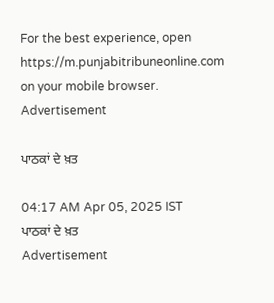For the best experience, open
https://m.punjabitribuneonline.com
on your mobile browser.
Advertisement

ਪਾਠਕਾਂ ਦੇ ਖ਼ਤ

04:17 AM Apr 05, 2025 IST
ਪਾਠਕਾਂ ਦੇ ਖ਼ਤ
Advertisement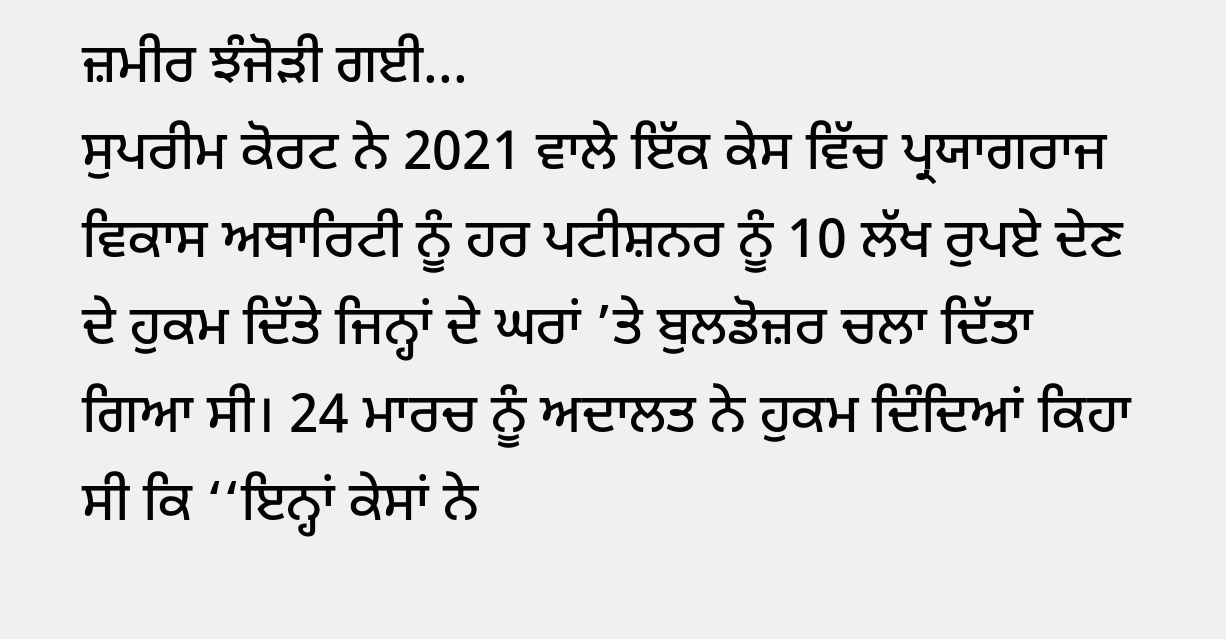ਜ਼ਮੀਰ ਝੰਜੋੜੀ ਗਈ...
ਸੁਪਰੀਮ ਕੋਰਟ ਨੇ 2021 ਵਾਲੇ ਇੱਕ ਕੇਸ ਵਿੱਚ ਪ੍ਰਯਾਗਰਾਜ ਵਿਕਾਸ ਅਥਾਰਿਟੀ ਨੂੰ ਹਰ ਪਟੀਸ਼ਨਰ ਨੂੰ 10 ਲੱਖ ਰੁਪਏ ਦੇਣ ਦੇ ਹੁਕਮ ਦਿੱਤੇ ਜਿਨ੍ਹਾਂ ਦੇ ਘਰਾਂ ’ਤੇ ਬੁਲਡੋਜ਼ਰ ਚਲਾ ਦਿੱਤਾ ਗਿਆ ਸੀ। 24 ਮਾਰਚ ਨੂੰ ਅਦਾਲਤ ਨੇ ਹੁਕਮ ਦਿੰਦਿਆਂ ਕਿਹਾ ਸੀ ਕਿ ‘‘ਇਨ੍ਹਾਂ ਕੇਸਾਂ ਨੇ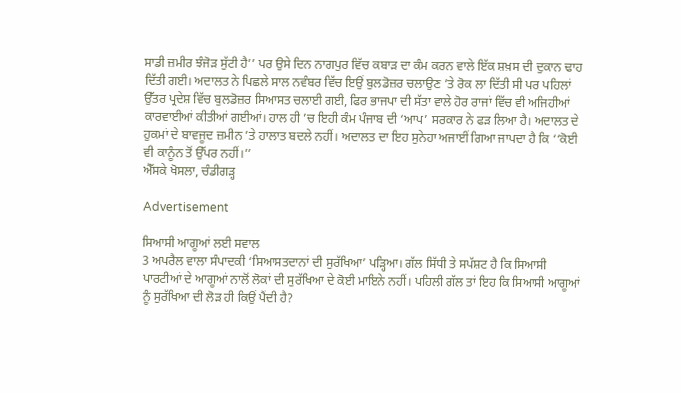ਸਾਡੀ ਜ਼ਮੀਰ ਝੰਜੋੜ ਸੁੱਟੀ ਹੈ’’ ਪਰ ਉਸੇ ਦਿਨ ਨਾਗਪੁਰ ਵਿੱਚ ਕਬਾੜ ਦਾ ਕੰਮ ਕਰਨ ਵਾਲੇ ਇੱਕ ਸ਼ਖ਼ਸ ਦੀ ਦੁਕਾਨ ਢਾਹ ਦਿੱਤੀ ਗਈ। ਅਦਾਲਤ ਨੇ ਪਿਛਲੇ ਸਾਲ ਨਵੰਬਰ ਵਿੱਚ ਇਉਂ ਬੁਲਡੋਜ਼ਰ ਚਲਾਉਣ ’ਤੇ ਰੋਕ ਲਾ ਦਿੱਤੀ ਸੀ ਪਰ ਪਹਿਲਾਂ ਉੱਤਰ ਪ੍ਰਦੇਸ਼ ਵਿੱਚ ਬੁਲਡੋਜ਼ਰ ਸਿਆਸਤ ਚਲਾਈ ਗਈ, ਫਿਰ ਭਾਜਪਾ ਦੀ ਸੱਤਾ ਵਾਲੇ ਹੋਰ ਰਾਜਾਂ ਵਿੱਚ ਵੀ ਅਜਿਹੀਆਂ ਕਾਰਵਾਈਆਂ ਕੀਤੀਆਂ ਗਈਆਂ। ਹਾਲ ਹੀ ’ਚ ਇਹੀ ਕੰਮ ਪੰਜਾਬ ਦੀ ‘ਆਪ’ ਸਰਕਾਰ ਨੇ ਫੜ ਲਿਆ ਹੈ। ਅਦਾਲਤ ਦੇ ਹੁਕਮਾਂ ਦੇ ਬਾਵਜੂਦ ਜ਼ਮੀਨ ’ਤੇ ਹਾਲਾਤ ਬਦਲੇ ਨਹੀਂ। ਅਦਾਲਤ ਦਾ ਇਹ ਸੁਨੇਹਾ ਅਜਾਈਂ ਗਿਆ ਜਾਪਦਾ ਹੈ ਕਿ ‘‘ਕੋਈ ਵੀ ਕਾਨੂੰਨ ਤੋਂ ਉੱਪਰ ਨਹੀਂ।’’
ਐੱਸਕੇ ਖੋਸਲਾ, ਚੰਡੀਗੜ੍ਹ

Advertisement

ਸਿਆਸੀ ਆਗੂਆਂ ਲਈ ਸਵਾਲ
3 ਅਪਰੈਲ ਵਾਲਾ ਸੰਪਾਦਕੀ ‘ਸਿਆਸਤਦਾਨਾਂ ਦੀ ਸੁਰੱਖਿਆ’ ਪੜ੍ਹਿਆ। ਗੱਲ ਸਿੱਧੀ ਤੇ ਸਪੱਸ਼ਟ ਹੈ ਕਿ ਸਿਆਸੀ ਪਾਰਟੀਆਂ ਦੇ ਆਗੂਆਂ ਨਾਲੋਂ ਲੋਕਾਂ ਦੀ ਸੁਰੱਖਿਆ ਦੇ ਕੋਈ ਮਾਇਨੇ ਨਹੀਂ। ਪਹਿਲੀ ਗੱਲ ਤਾਂ ਇਹ ਕਿ ਸਿਆਸੀ ਆਗੂਆਂ ਨੂੰ ਸੁਰੱਖਿਆ ਦੀ ਲੋੜ ਹੀ ਕਿਉਂ ਪੈਂਦੀ ਹੈ?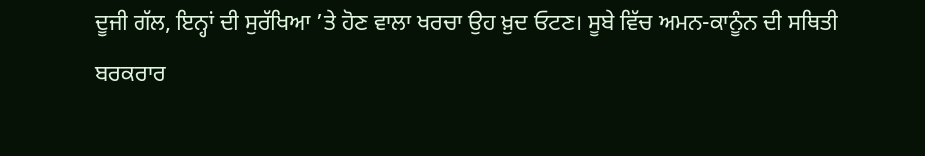ਦੂਜੀ ਗੱਲ, ਇਨ੍ਹਾਂ ਦੀ ਸੁਰੱਖਿਆ ’ਤੇ ਹੋਣ ਵਾਲਾ ਖਰਚਾ ਉਹ ਖ਼ੁਦ ਓਟਣ। ਸੂਬੇ ਵਿੱਚ ਅਮਨ-ਕਾਨੂੰਨ ਦੀ ਸਥਿਤੀ ਬਰਕਰਾਰ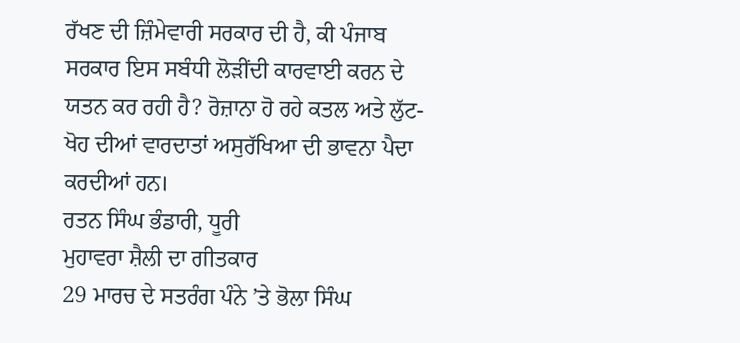ਰੱਖਣ ਦੀ ਜ਼ਿੰਮੇਵਾਰੀ ਸਰਕਾਰ ਦੀ ਹੈ, ਕੀ ਪੰਜਾਬ ਸਰਕਾਰ ਇਸ ਸਬੰਧੀ ਲੋੜੀਂਦੀ ਕਾਰਵਾਈ ਕਰਨ ਦੇ ਯਤਨ ਕਰ ਰਹੀ ਹੈ? ਰੋਜ਼ਾਨਾ ਹੋ ਰਹੇ ਕਤਲ ਅਤੇ ਲੁੱਟ-ਖੋਹ ਦੀਆਂ ਵਾਰਦਾਤਾਂ ਅਸੁਰੱਖਿਆ ਦੀ ਭਾਵਨਾ ਪੈਦਾ ਕਰਦੀਆਂ ਹਨ।
ਰਤਨ ਸਿੰਘ ਭੰਡਾਰੀ, ਧੂਰੀ
ਮੁਹਾਵਰਾ ਸ਼ੈਲੀ ਦਾ ਗੀਤਕਾਰ
29 ਮਾਰਚ ਦੇ ਸਤਰੰਗ ਪੰਨੇ ’ਤੇ ਭੋਲਾ ਸਿੰਘ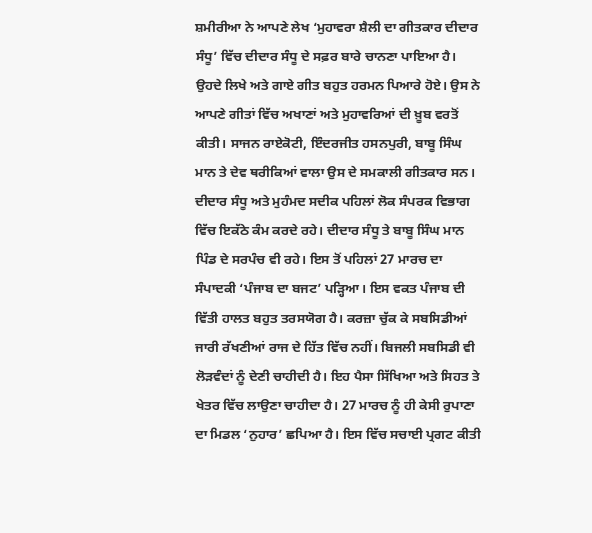ਸ਼ਮੀਰੀਆ ਨੇ ਆਪਣੇ ਲੇਖ ‘ਮੁਹਾਵਰਾ ਸ਼ੈਲੀ ਦਾ ਗੀਤਕਾਰ ਦੀਦਾਰ ਸੰਧੂ’ ਵਿੱਚ ਦੀਦਾਰ ਸੰਧੂ ਦੇ ਸਫ਼ਰ ਬਾਰੇ ਚਾਨਣਾ ਪਾਇਆ ਹੈ। ਉਹਦੇ ਲਿਖੇ ਅਤੇ ਗਾਏ ਗੀਤ ਬਹੁਤ ਹਰਮਨ ਪਿਆਰੇ ਹੋਏ। ਉਸ ਨੇ ਆਪਣੇ ਗੀਤਾਂ ਵਿੱਚ ਅਖਾਣਾਂ ਅਤੇ ਮੁਹਾਵਰਿਆਂ ਦੀ ਖ਼ੂਬ ਵਰਤੋਂ ਕੀਤੀ। ਸਾਜਨ ਰਾਏਕੋਟੀ, ਇੰਦਰਜੀਤ ਹਸਨਪੁਰੀ, ਬਾਬੂ ਸਿੰਘ ਮਾਨ ਤੇ ਦੇਵ ਥਰੀਕਿਆਂ ਵਾਲਾ ਉਸ ਦੇ ਸਮਕਾਲੀ ਗੀਤਕਾਰ ਸਨ। ਦੀਦਾਰ ਸੰਧੂ ਅਤੇ ਮੁਹੰਮਦ ਸਦੀਕ ਪਹਿਲਾਂ ਲੋਕ ਸੰਪਰਕ ਵਿਭਾਗ ਵਿੱਚ ਇਕੱਠੇ ਕੰਮ ਕਰਦੇ ਰਹੇ। ਦੀਦਾਰ ਸੰਧੂ ਤੇ ਬਾਬੂ ਸਿੰਘ ਮਾਨ ਪਿੰਡ ਦੇ ਸਰਪੰਚ ਵੀ ਰਹੇ। ਇਸ ਤੋਂ ਪਹਿਲਾਂ 27 ਮਾਰਚ ਦਾ ਸੰਪਾਦਕੀ ‘ਪੰਜਾਬ ਦਾ ਬਜਟ’ ਪੜ੍ਹਿਆ। ਇਸ ਵਕਤ ਪੰਜਾਬ ਦੀ ਵਿੱਤੀ ਹਾਲਤ ਬਹੁਤ ਤਰਸਯੋਗ ਹੈ। ਕਰਜ਼ਾ ਚੁੱਕ ਕੇ ਸਬਸਿਡੀਆਂ ਜਾਰੀ ਰੱਖਣੀਆਂ ਰਾਜ ਦੇ ਹਿੱਤ ਵਿੱਚ ਨਹੀਂ। ਬਿਜਲੀ ਸਬਸਿਡੀ ਵੀ ਲੋੜਵੰਦਾਂ ਨੂੰ ਦੇਣੀ ਚਾਹੀਦੀ ਹੈ। ਇਹ ਪੈਸਾ ਸਿੱਖਿਆ ਅਤੇ ਸਿਹਤ ਤੇ ਖੇਤਰ ਵਿੱਚ ਲਾਉਣਾ ਚਾਹੀਦਾ ਹੈ। 27 ਮਾਰਚ ਨੂੰ ਹੀ ਕੇਸੀ ਰੁਪਾਣਾ ਦਾ ਮਿਡਲ ‘ਨੁਹਾਰ’ ਛਪਿਆ ਹੈ। ਇਸ ਵਿੱਚ ਸਚਾਈ ਪ੍ਰਗਟ ਕੀਤੀ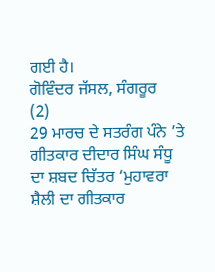ਗਈ ਹੈ।
ਗੋਵਿੰਦਰ ਜੱਸਲ, ਸੰਗਰੂਰ
(2)
29 ਮਾਰਚ ਦੇ ਸਤਰੰਗ ਪੰਨੇ ’ਤੇ ਗੀਤਕਾਰ ਦੀਦਾਰ ਸਿੰਘ ਸੰਧੂ ਦਾ ਸ਼ਬਦ ਚਿੱਤਰ ‘ਮੁਹਾਵਰਾ ਸ਼ੈਲੀ ਦਾ ਗੀਤਕਾਰ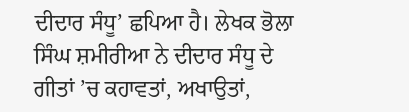ਦੀਦਾਰ ਸੰਧੂ’ ਛਪਿਆ ਹੈ। ਲੇਖਕ ਭੋਲਾ ਸਿੰਘ ਸ਼ਮੀਰੀਆ ਨੇ ਦੀਦਾਰ ਸੰਧੂ ਦੇ ਗੀਤਾਂ ’ਚ ਕਹਾਵਤਾਂ, ਅਖਾਉਤਾਂ,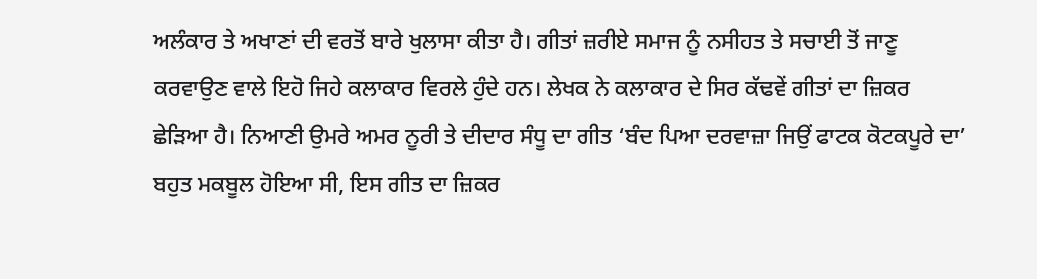ਅਲੰਕਾਰ ਤੇ ਅਖਾਣਾਂ ਦੀ ਵਰਤੋਂ ਬਾਰੇ ਖੁਲਾਸਾ ਕੀਤਾ ਹੈ। ਗੀਤਾਂ ਜ਼ਰੀਏ ਸਮਾਜ ਨੂੰ ਨਸੀਹਤ ਤੇ ਸਚਾਈ ਤੋਂ ਜਾਣੂ ਕਰਵਾਉਣ ਵਾਲੇ ਇਹੋ ਜਿਹੇ ਕਲਾਕਾਰ ਵਿਰਲੇ ਹੁੰਦੇ ਹਨ। ਲੇਖਕ ਨੇ ਕਲਾਕਾਰ ਦੇ ਸਿਰ ਕੱਢਵੇਂ ਗੀਤਾਂ ਦਾ ਜ਼ਿਕਰ ਛੇੜਿਆ ਹੈ। ਨਿਆਣੀ ਉਮਰੇ ਅਮਰ ਨੂਰੀ ਤੇ ਦੀਦਾਰ ਸੰਧੂ ਦਾ ਗੀਤ ‘ਬੰਦ ਪਿਆ ਦਰਵਾਜ਼ਾ ਜਿਉਂ ਫਾਟਕ ਕੋਟਕਪੂਰੇ ਦਾ’ ਬਹੁਤ ਮਕਬੂਲ ਹੋਇਆ ਸੀ, ਇਸ ਗੀਤ ਦਾ ਜ਼ਿਕਰ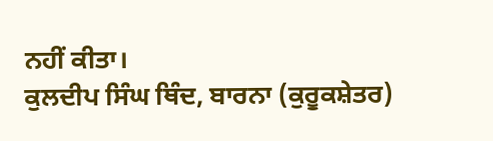ਨਹੀਂ ਕੀਤਾ।
ਕੁਲਦੀਪ ਸਿੰਘ ਥਿੰਦ, ਬਾਰਨਾ (ਕੁਰੂਕਸ਼ੇਤਰ)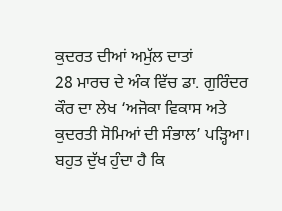ਕੁਦਰਤ ਦੀਆਂ ਅਮੁੱਲ ਦਾਤਾਂ
28 ਮਾਰਚ ਦੇ ਅੰਕ ਵਿੱਚ ਡਾ. ਗੁਰਿੰਦਰ ਕੌਰ ਦਾ ਲੇਖ ‘ਅਜੋਕਾ ਵਿਕਾਸ ਅਤੇ ਕੁਦਰਤੀ ਸੋਮਿਆਂ ਦੀ ਸੰਭਾਲ’ ਪੜ੍ਹਿਆ। ਬਹੁਤ ਦੁੱਖ ਹੁੰਦਾ ਹੈ ਕਿ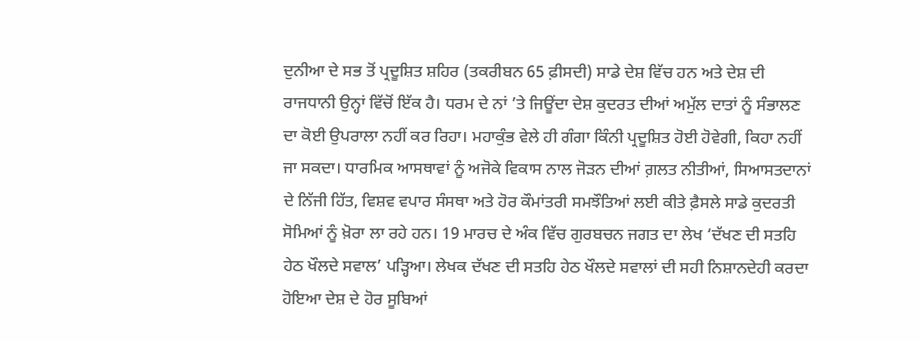ਦੁਨੀਆ ਦੇ ਸਭ ਤੋਂ ਪ੍ਰਦੂਸ਼ਿਤ ਸ਼ਹਿਰ (ਤਕਰੀਬਨ 65 ਫ਼ੀਸਦੀ) ਸਾਡੇ ਦੇਸ਼ ਵਿੱਚ ਹਨ ਅਤੇ ਦੇਸ਼ ਦੀ ਰਾਜਧਾਨੀ ਉਨ੍ਹਾਂ ਵਿੱਚੋਂ ਇੱਕ ਹੈ। ਧਰਮ ਦੇ ਨਾਂ ’ਤੇ ਜਿਊਂਦਾ ਦੇਸ਼ ਕੁਦਰਤ ਦੀਆਂ ਅਮੁੱਲ ਦਾਤਾਂ ਨੂੰ ਸੰਭਾਲਣ ਦਾ ਕੋਈ ਉਪਰਾਲਾ ਨਹੀਂ ਕਰ ਰਿਹਾ। ਮਹਾਕੁੰਭ ਵੇਲੇ ਹੀ ਗੰਗਾ ਕਿੰਨੀ ਪ੍ਰਦੂਸ਼ਿਤ ਹੋਈ ਹੋਵੇਗੀ, ਕਿਹਾ ਨਹੀਂ ਜਾ ਸਕਦਾ। ਧਾਰਮਿਕ ਆਸਥਾਵਾਂ ਨੂੰ ਅਜੋਕੇ ਵਿਕਾਸ ਨਾਲ ਜੋੜਨ ਦੀਆਂ ਗ਼ਲਤ ਨੀਤੀਆਂ, ਸਿਆਸਤਦਾਨਾਂ ਦੇ ਨਿੱਜੀ ਹਿੱਤ, ਵਿਸ਼ਵ ਵਪਾਰ ਸੰਸਥਾ ਅਤੇ ਹੋਰ ਕੌਮਾਂਤਰੀ ਸਮਝੌਤਿਆਂ ਲਈ ਕੀਤੇ ਫ਼ੈਸਲੇ ਸਾਡੇ ਕੁਦਰਤੀ ਸੋਮਿਆਂ ਨੂੰ ਖ਼ੋਰਾ ਲਾ ਰਹੇ ਹਨ। 19 ਮਾਰਚ ਦੇ ਅੰਕ ਵਿੱਚ ਗੁਰਬਚਨ ਜਗਤ ਦਾ ਲੇਖ ‘ਦੱਖਣ ਦੀ ਸਤਹਿ ਹੇਠ ਖੌਲਦੇ ਸਵਾਲ’ ਪੜ੍ਹਿਆ। ਲੇਖਕ ਦੱਖਣ ਦੀ ਸਤਹਿ ਹੇਠ ਖੌਲਦੇ ਸਵਾਲਾਂ ਦੀ ਸਹੀ ਨਿਸ਼ਾਨਦੇਹੀ ਕਰਦਾ ਹੋਇਆ ਦੇਸ਼ ਦੇ ਹੋਰ ਸੂਬਿਆਂ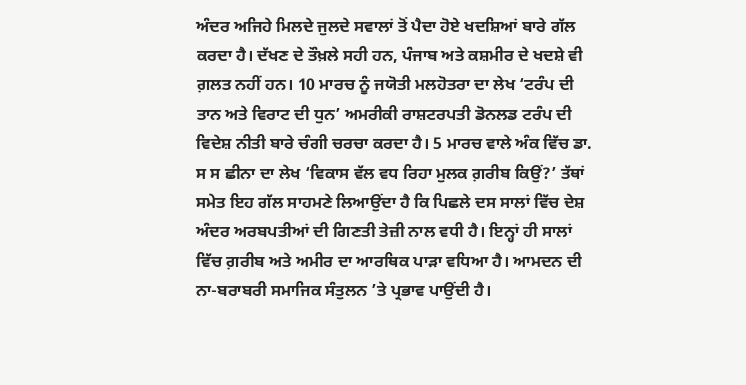ਅੰਦਰ ਅਜਿਹੇ ਮਿਲਦੇ ਜੁਲਦੇ ਸਵਾਲਾਂ ਤੋਂ ਪੈਦਾ ਹੋਏ ਖਦਸ਼ਿਆਂ ਬਾਰੇ ਗੱਲ ਕਰਦਾ ਹੈ। ਦੱਖਣ ਦੇ ਤੌਖ਼ਲੇ ਸਹੀ ਹਨ, ਪੰਜਾਬ ਅਤੇ ਕਸ਼ਮੀਰ ਦੇ ਖਦਸ਼ੇ ਵੀ ਗ਼ਲਤ ਨਹੀਂ ਹਨ। 10 ਮਾਰਚ ਨੂੰ ਜਯੋਤੀ ਮਲਹੋਤਰਾ ਦਾ ਲੇਖ ‘ਟਰੰਪ ਦੀ ਤਾਨ ਅਤੇ ਵਿਰਾਟ ਦੀ ਧੁਨ’ ਅਮਰੀਕੀ ਰਾਸ਼ਟਰਪਤੀ ਡੋਨਲਡ ਟਰੰਪ ਦੀ ਵਿਦੇਸ਼ ਨੀਤੀ ਬਾਰੇ ਚੰਗੀ ਚਰਚਾ ਕਰਦਾ ਹੈ। 5 ਮਾਰਚ ਵਾਲੇ ਅੰਕ ਵਿੱਚ ਡਾ. ਸ ਸ ਛੀਨਾ ਦਾ ਲੇਖ ‘ਵਿਕਾਸ ਵੱਲ ਵਧ ਰਿਹਾ ਮੁਲਕ ਗ਼ਰੀਬ ਕਿਉਂ?’ ਤੱਥਾਂ ਸਮੇਤ ਇਹ ਗੱਲ ਸਾਹਮਣੇ ਲਿਆਉਂਦਾ ਹੈ ਕਿ ਪਿਛਲੇ ਦਸ ਸਾਲਾਂ ਵਿੱਚ ਦੇਸ਼ ਅੰਦਰ ਅਰਬਪਤੀਆਂ ਦੀ ਗਿਣਤੀ ਤੇਜ਼ੀ ਨਾਲ ਵਧੀ ਹੈ। ਇਨ੍ਹਾਂ ਹੀ ਸਾਲਾਂ ਵਿੱਚ ਗ਼ਰੀਬ ਅਤੇ ਅਮੀਰ ਦਾ ਆਰਥਿਕ ਪਾੜਾ ਵਧਿਆ ਹੈ। ਆਮਦਨ ਦੀ ਨਾ-ਬਰਾਬਰੀ ਸਮਾਜਿਕ ਸੰਤੁਲਨ ’ਤੇ ਪ੍ਰਭਾਵ ਪਾਉਂਦੀ ਹੈ।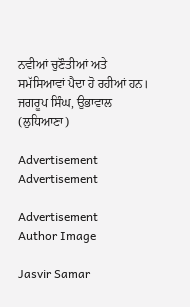ਨਵੀਆਂ ਚੁਣੌਤੀਆਂ ਅਤੇ ਸਮੱਸਿਆਵਾਂ ਪੈਦਾ ਹੋ ਰਹੀਆਂ ਹਨ।
ਜਗਰੂਪ ਸਿੰਘ, ਉਭਾਵਾਲ (ਲੁਧਿਆਣਾ)

Advertisement
Advertisement

Advertisement
Author Image

Jasvir Samar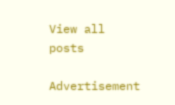View all posts

Advertisement